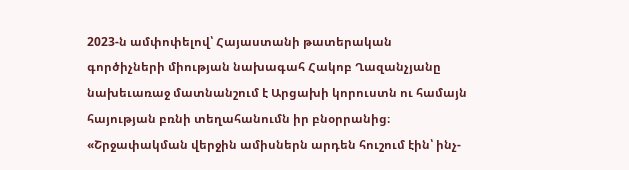2023-ն ամփոփելով՝ Հայաստանի թատերական գործիչների միության նախագահ Հակոբ Ղազանչյանը նախեւառաջ մատնանշում է Արցախի կորուստն ու համայն հայության բռնի տեղահանումն իր բնօրրանից։
«Շրջափակման վերջին ամիսներն արդեն հուշում էին՝ ինչ-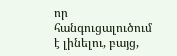որ հանգուցալուծում է լինելու, բայց,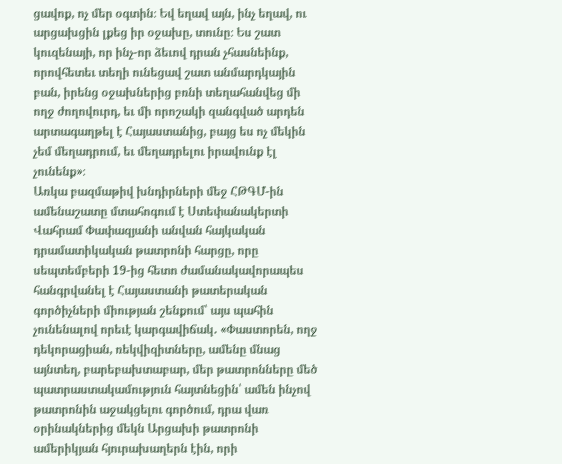ցավոք, ոչ մեր օգտին։ Եվ եղավ այն, ինչ եղավ, ու արցախցին լքեց իր օջախը, տունը։ Ես շատ կուզենայի, որ ինչ-որ ձեւով դրան չհասնեինք, որովհետեւ տեղի ունեցավ շատ անմարդկային բան, իրենց օջախներից բռնի տեղահանվեց մի ողջ ժողովուրդ, եւ մի որոշակի զանգված արդեն արտագաղթել է Հայաստանից, բայց ես ոչ մեկին չեմ մեղադրում, եւ մեղադրելու իրավունք էլ չունենք»։
Առկա բազմաթիվ խնդիրների մեջ ՀԹԳՄ-ին ամենաշատը մտահոգում է Ստեփանակերտի Վահրամ Փափազյանի անվան հայկական դրամատիկական թատրոնի հարցը, որը սեպտեմբերի 19-ից հետո ժամանակավորապես հանգրվանել է Հայաստանի թատերական գործիչների միության շենքում՝ այս պահին չունենալով որեւէ կարգավիճակ․ «Փաստորեն, ողջ դեկորացիան, ռեկվիզիտները, ամենը մնաց այնտեղ, բարեբախտաբար, մեր թատրոնները մեծ պատրաստակամություն հայտնեցին՝ ամեն ինչով թատրոնին աջակցելու գործում, դրա վառ օրինակներից մեկն Արցախի թատրոնի ամերիկյան հյուրախաղերն էին, որի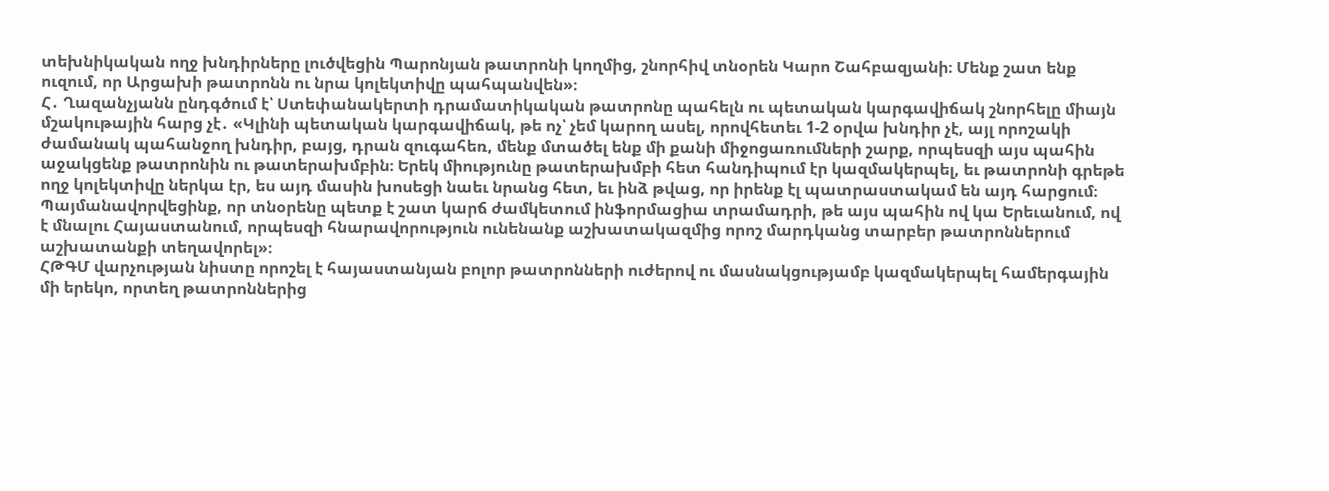տեխնիկական ողջ խնդիրները լուծվեցին Պարոնյան թատրոնի կողմից, շնորհիվ տնօրեն Կարո Շահբազյանի։ Մենք շատ ենք ուզում, որ Արցախի թատրոնն ու նրա կոլեկտիվը պահպանվեն»։
Հ․ Ղազանչյանն ընդգծում է՝ Ստեփանակերտի դրամատիկական թատրոնը պահելն ու պետական կարգավիճակ շնորհելը միայն մշակութային հարց չէ․ «Կլինի պետական կարգավիճակ, թե ոչ՝ չեմ կարող ասել, որովհետեւ 1-2 օրվա խնդիր չէ, այլ որոշակի ժամանակ պահանջող խնդիր, բայց, դրան զուգահեռ, մենք մտածել ենք մի քանի միջոցառումների շարք, որպեսզի այս պահին աջակցենք թատրոնին ու թատերախմբին։ Երեկ միությունը թատերախմբի հետ հանդիպում էր կազմակերպել, եւ թատրոնի գրեթե ողջ կոլեկտիվը ներկա էր, ես այդ մասին խոսեցի նաեւ նրանց հետ, եւ ինձ թվաց, որ իրենք էլ պատրաստակամ են այդ հարցում։ Պայմանավորվեցինք, որ տնօրենը պետք է շատ կարճ ժամկետում ինֆորմացիա տրամադրի, թե այս պահին ով կա Երեւանում, ով է մնալու Հայաստանում, որպեսզի հնարավորություն ունենանք աշխատակազմից որոշ մարդկանց տարբեր թատրոններում աշխատանքի տեղավորել»։
ՀԹԳՄ վարչության նիստը որոշել է հայաստանյան բոլոր թատրոնների ուժերով ու մասնակցությամբ կազմակերպել համերգային մի երեկո, որտեղ թատրոններից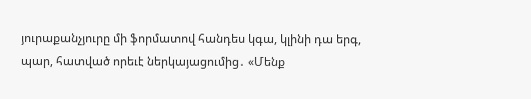յուրաքանչյուրը մի ֆորմատով հանդես կգա, կլինի դա երգ, պար, հատված որեւէ ներկայացումից․ «Մենք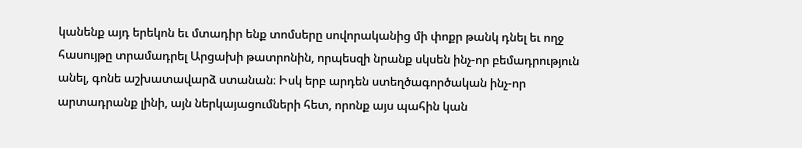կանենք այդ երեկոն եւ մտադիր ենք տոմսերը սովորականից մի փոքր թանկ դնել եւ ողջ հասույթը տրամադրել Արցախի թատրոնին, որպեսզի նրանք սկսեն ինչ-որ բեմադրություն անել, գոնե աշխատավարձ ստանան։ Իսկ երբ արդեն ստեղծագործական ինչ-որ արտադրանք լինի, այն ներկայացումների հետ, որոնք այս պահին կան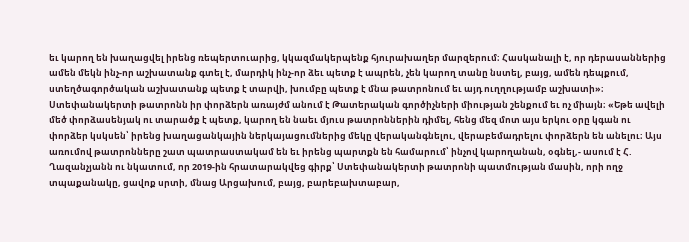եւ կարող են խաղացվել իրենց ռեպերտուարից, կկազմակերպենք հյուրախաղեր մարզերում։ Հասկանալի է, որ դերասաններից ամեն մեկն ինչ-որ աշխատանք գտել է, մարդիկ ինչ-որ ձեւ պետք է ապրեն, չեն կարող տանը նստել, բայց, ամեն դեպքում, ստեղծագործական աշխատանք պետք է տարվի, խումբը պետք է մնա թատրոնում եւ այդ ուղղությամբ աշխատի»։
Ստեփանակերտի թատրոնն իր փորձերն առայժմ անում է Թատերական գործիչների միության շենքում եւ ոչ միայն։ «Եթե ավելի մեծ փորձասենյակ ու տարածք է պետք, կարող են նաեւ մյուս թատրոններին դիմել, հենց մեզ մոտ այս երկու օրը կգան ու փորձեր կսկսեն՝ իրենց խաղացանկային ներկայացումներից մեկը վերականգնելու, վերաբեմադրելու փորձերն են անելու։ Այս առումով թատրոնները շատ պատրաստակամ են եւ իրենց պարտքն են համարում՝ ինչով կարողանան, օգնել,- ասում է Հ. Ղազանչյանն ու նկատում, որ 2019-ին հրատարակվեց գիրք՝ Ստեփանակերտի թատրոնի պատմության մասին, որի ողջ տպաքանակը, ցավոք սրտի, մնաց Արցախում, բայց, բարեբախտաբար,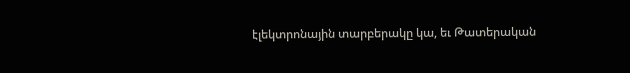էլեկտրոնային տարբերակը կա, եւ Թատերական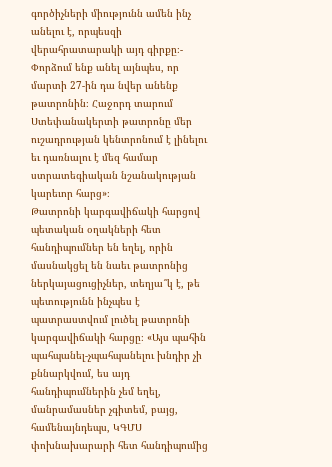գործիչների միությունն ամեն ինչ անելու է, որպեսզի վերահրատարակի այդ գիրքը։- Փորձում ենք անել այնպես, որ մարտի 27-ին դա նվեր անենք թատրոնին։ Հաջորդ տարում Ստեփանակերտի թատրոնը մեր ուշադրության կենտրոնում է լինելու եւ դառնալու է մեզ համար ստրատեգիական նշանակության կարեւոր հարց»։
Թատրոնի կարգավիճակի հարցով պետական օղակների հետ հանդիպումներ են եղել, որին մասնակցել են նաեւ թատրոնից ներկայացուցիչներ, տեղյա՞կ է, թե պետությունն ինչպես է պատրաստվում լուծել թատրոնի կարգավիճակի հարցը։ «Այս պահին պահպանել-չպահպանելու խնդիր չի քննարկվում, ես այդ հանդիպումներին չեմ եղել, մանրամասներ չգիտեմ, բայց, համենայնդեպս, ԿԳՄՍ փոխնախարարի հետ հանդիպումից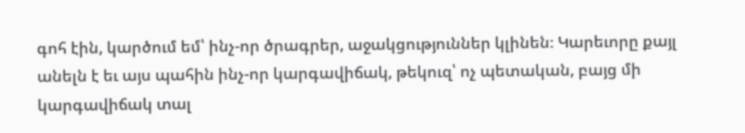գոհ էին, կարծում եմ՝ ինչ-որ ծրագրեր, աջակցություններ կլինեն։ Կարեւորը քայլ անելն է եւ այս պահին ինչ-որ կարգավիճակ, թեկուզ՝ ոչ պետական, բայց մի կարգավիճակ տալ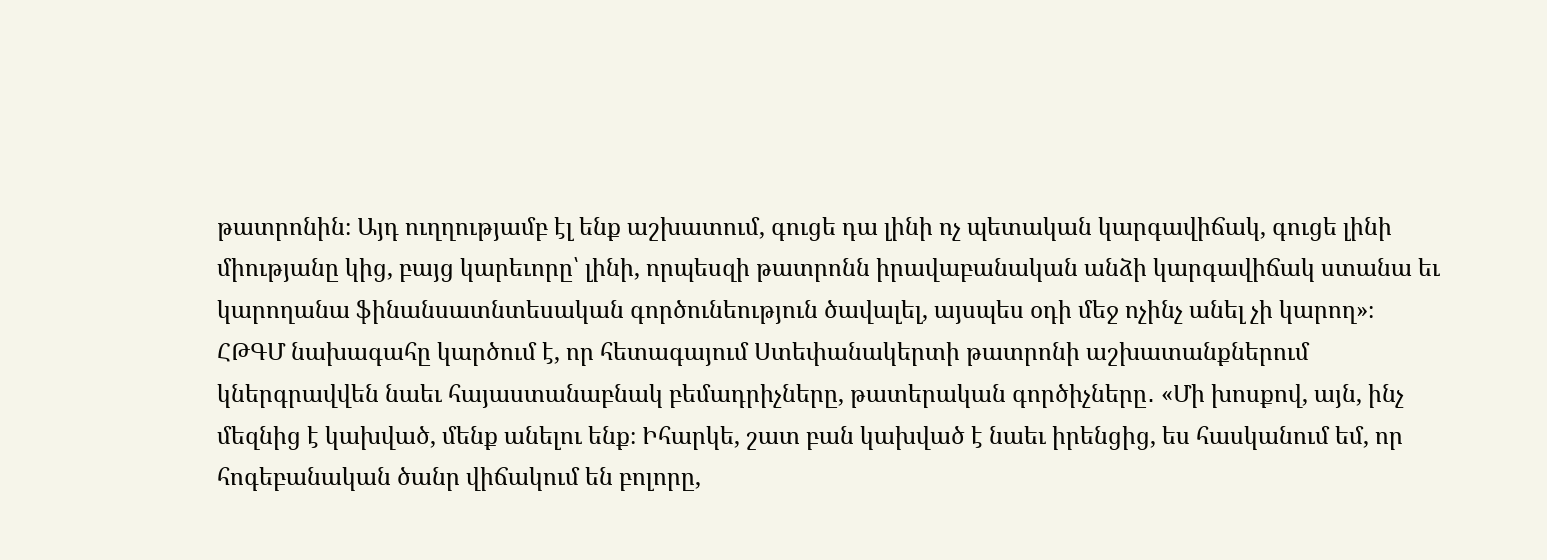թատրոնին։ Այդ ուղղությամբ էլ ենք աշխատում, գուցե դա լինի ոչ պետական կարգավիճակ, գուցե լինի միությանը կից, բայց կարեւորը՝ լինի, որպեսզի թատրոնն իրավաբանական անձի կարգավիճակ ստանա եւ կարողանա ֆինանսատնտեսական գործունեություն ծավալել, այսպես օդի մեջ ոչինչ անել չի կարող»։
ՀԹԳՄ նախագահը կարծում է, որ հետագայում Ստեփանակերտի թատրոնի աշխատանքներում կներգրավվեն նաեւ հայաստանաբնակ բեմադրիչները, թատերական գործիչները․ «Մի խոսքով, այն, ինչ մեզնից է կախված, մենք անելու ենք։ Իհարկե, շատ բան կախված է նաեւ իրենցից, ես հասկանում եմ, որ հոգեբանական ծանր վիճակում են բոլորը,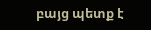բայց պետք է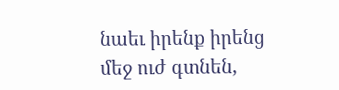նաեւ իրենք իրենց մեջ ուժ գտնեն,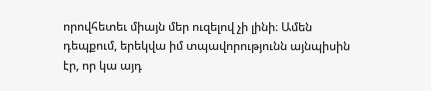որովհետեւ միայն մեր ուզելով չի լինի։ Ամեն դեպքում, երեկվա իմ տպավորությունն այնպիսին էր, որ կա այդ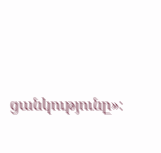ցանկությունը»։